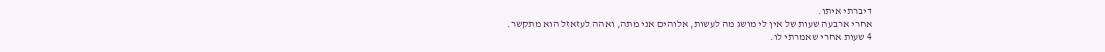דיברתי איתו.
אחרי ארבעה שעות של אין לי מושג מה לעשות, אלוהים אני מתה, ואהה לעזאזל הוא מתקשר.
4 שעות אחרי שאמרתי לו.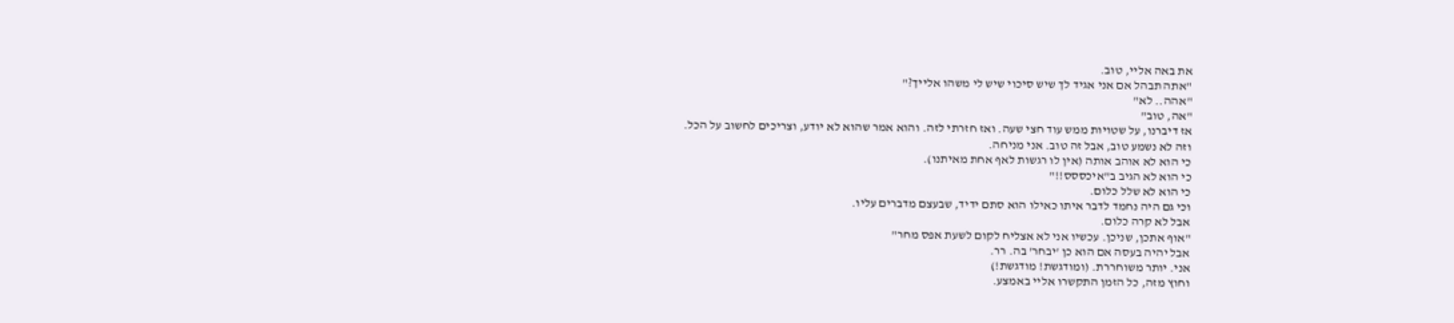את באה אליי, טוב.
"אתה תבהל אם אני אגיד לך שיש סיכוי שיש לי משהו אלייך?"
"אהה.. לא"
"אה, טוב"
אז דיברנו, על שטויות ממש עוד חצי שעה. ואז חזרתי לזה. והוא אמר שהוא לא יודע, וצריכים לחשוב על הכל.
וזה לא נשמע טוב, אבל זה טוב. אני מניחה.
כי הוא לא אוהב אותה (אין לו רגשות לאף אחת מאיתנו).
כי הוא לא הגיב ב"איכססס!!"
כי הוא לא שלל כלום.
וכי גם היה נחמד לדבר איתו כאילו הוא סתם ידיד, שבעצם מדברים עליו.
אבל לא קרה כלום.
"אוף אתכן, שניכן. עכשיו אני לא אצליח לקום לשעת אפס מחר"
אבל יהיה בעסה אם הוא כן 'יבחר' בה. רר.
אני. יותר משוחררת. (ומודגשת! מודגשת!)
וחוץ מזה, כל הזמן התקשרו אליי באמצע.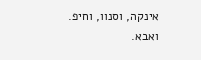אינקה, וסנוו, וחיפ.
ואבא.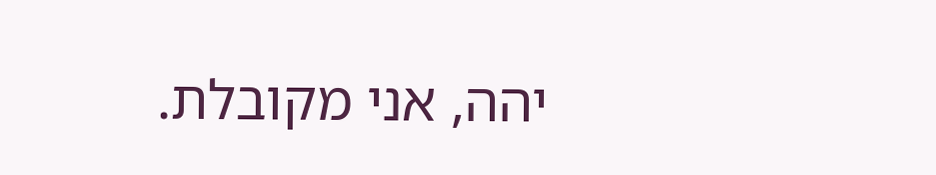יהה, אני מקובלת.